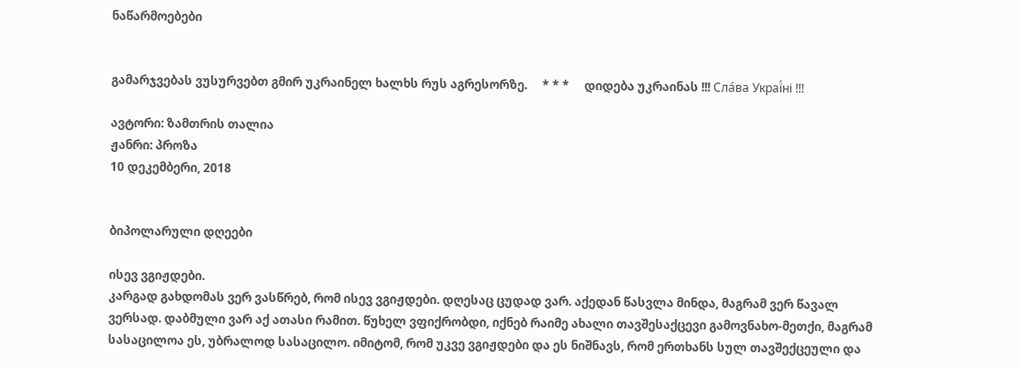ნაწარმოებები


გამარჯვებას ვუსურვებთ გმირ უკრაინელ ხალხს რუს აგრესორზე.     * * *     დიდება უკრაინას !!! Сла́ва Украї́ні !!!

ავტორი: ზამთრის თალია
ჟანრი: პროზა
10 დეკემბერი, 2018


ბიპოლარული დღეები

ისევ ვგიჟდები.
კარგად გახდომას ვერ ვასწრებ, რომ ისევ ვგიჟდები. დღესაც ცუდად ვარ. აქედან წასვლა მინდა, მაგრამ ვერ წავალ ვერსად. დაბმული ვარ აქ ათასი რამით. წუხელ ვფიქრობდი, იქნებ რაიმე ახალი თავშესაქცევი გამოვნახო-მეთქი, მაგრამ სასაცილოა ეს, უბრალოდ სასაცილო. იმიტომ, რომ უკვე ვგიჟდები და ეს ნიშნავს, რომ ერთხანს სულ თავშექცეული და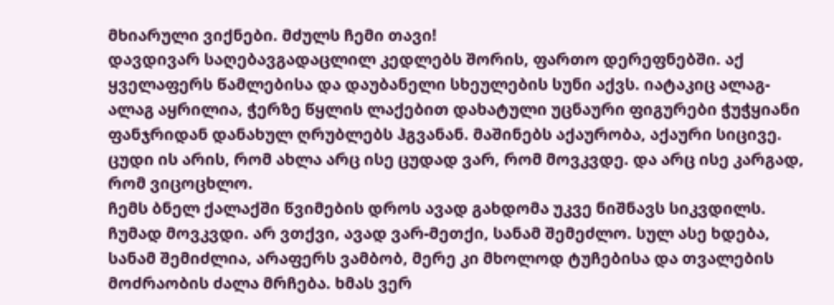მხიარული ვიქნები. მძულს ჩემი თავი!
დავდივარ საღებავგადაცლილ კედლებს შორის, ფართო დერეფნებში. აქ ყველაფერს წამლებისა და დაუბანელი სხეულების სუნი აქვს. იატაკიც ალაგ-ალაგ აყრილია, ჭერზე წყლის ლაქებით დახატული უცნაური ფიგურები ჭუჭყიანი ფანჯრიდან დანახულ ღრუბლებს ჰგვანან. მაშინებს აქაურობა, აქაური სიცივე.
ცუდი ის არის, რომ ახლა არც ისე ცუდად ვარ, რომ მოვკვდე. და არც ისე კარგად, რომ ვიცოცხლო.
ჩემს ბნელ ქალაქში წვიმების დროს ავად გახდომა უკვე ნიშნავს სიკვდილს. ჩუმად მოვკვდი. არ ვთქვი, ავად ვარ-მეთქი, სანამ შემეძლო. სულ ასე ხდება, სანამ შემიძლია, არაფერს ვამბობ, მერე კი მხოლოდ ტუჩებისა და თვალების მოძრაობის ძალა მრჩება. ხმას ვერ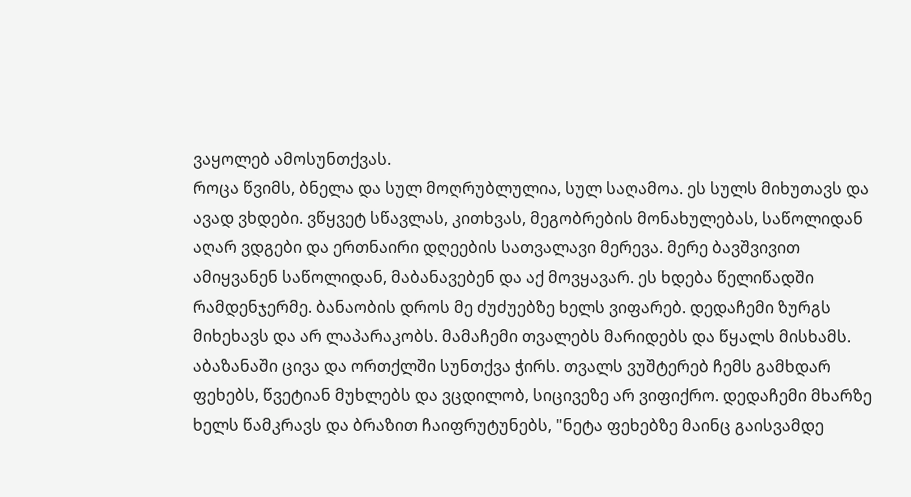ვაყოლებ ამოსუნთქვას.
როცა წვიმს, ბნელა და სულ მოღრუბლულია, სულ საღამოა. ეს სულს მიხუთავს და ავად ვხდები. ვწყვეტ სწავლას, კითხვას, მეგობრების მონახულებას, საწოლიდან აღარ ვდგები და ერთნაირი დღეების სათვალავი მერევა. მერე ბავშვივით ამიყვანენ საწოლიდან, მაბანავებენ და აქ მოვყავარ. ეს ხდება წელიწადში რამდენჯერმე. ბანაობის დროს მე ძუძუებზე ხელს ვიფარებ. დედაჩემი ზურგს მიხეხავს და არ ლაპარაკობს. მამაჩემი თვალებს მარიდებს და წყალს მისხამს. აბაზანაში ცივა და ორთქლში სუნთქვა ჭირს. თვალს ვუშტერებ ჩემს გამხდარ ფეხებს, წვეტიან მუხლებს და ვცდილობ, სიცივეზე არ ვიფიქრო. დედაჩემი მხარზე ხელს წამკრავს და ბრაზით ჩაიფრუტუნებს, "ნეტა ფეხებზე მაინც გაისვამდე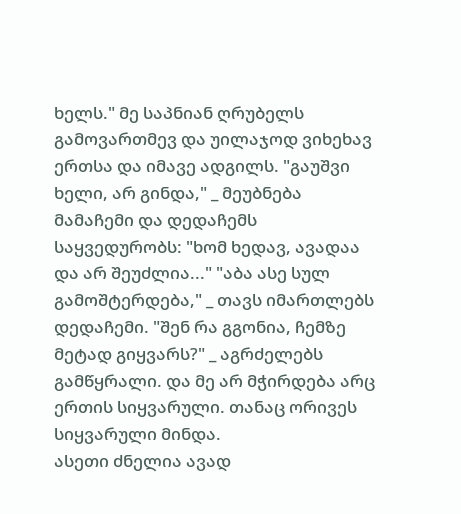ხელს." მე საპნიან ღრუბელს გამოვართმევ და უილაჯოდ ვიხეხავ ერთსა და იმავე ადგილს. "გაუშვი ხელი, არ გინდა," _ მეუბნება მამაჩემი და დედაჩემს საყვედურობს: "ხომ ხედავ, ავადაა და არ შეუძლია..." "აბა ასე სულ გამოშტერდება," _ თავს იმართლებს დედაჩემი. "შენ რა გგონია, ჩემზე მეტად გიყვარს?" _ აგრძელებს გამწყრალი. და მე არ მჭირდება არც ერთის სიყვარული. თანაც ორივეს სიყვარული მინდა.
ასეთი ძნელია ავად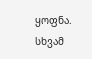ყოფნა. სხვამ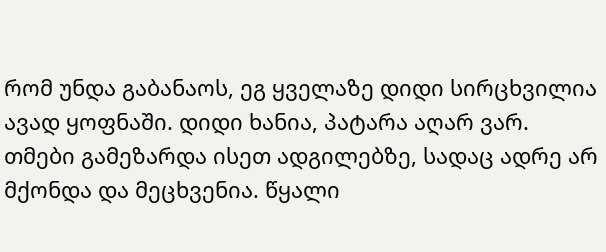რომ უნდა გაბანაოს, ეგ ყველაზე დიდი სირცხვილია ავად ყოფნაში. დიდი ხანია, პატარა აღარ ვარ. თმები გამეზარდა ისეთ ადგილებზე, სადაც ადრე არ მქონდა და მეცხვენია. წყალი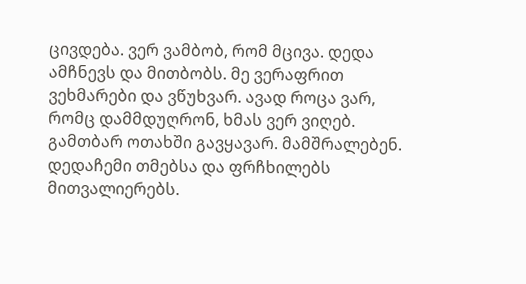ცივდება. ვერ ვამბობ, რომ მცივა. დედა ამჩნევს და მითბობს. მე ვერაფრით ვეხმარები და ვწუხვარ. ავად როცა ვარ, რომც დამმდუღრონ, ხმას ვერ ვიღებ. გამთბარ ოთახში გავყავარ. მამშრალებენ. დედაჩემი თმებსა და ფრჩხილებს მითვალიერებს.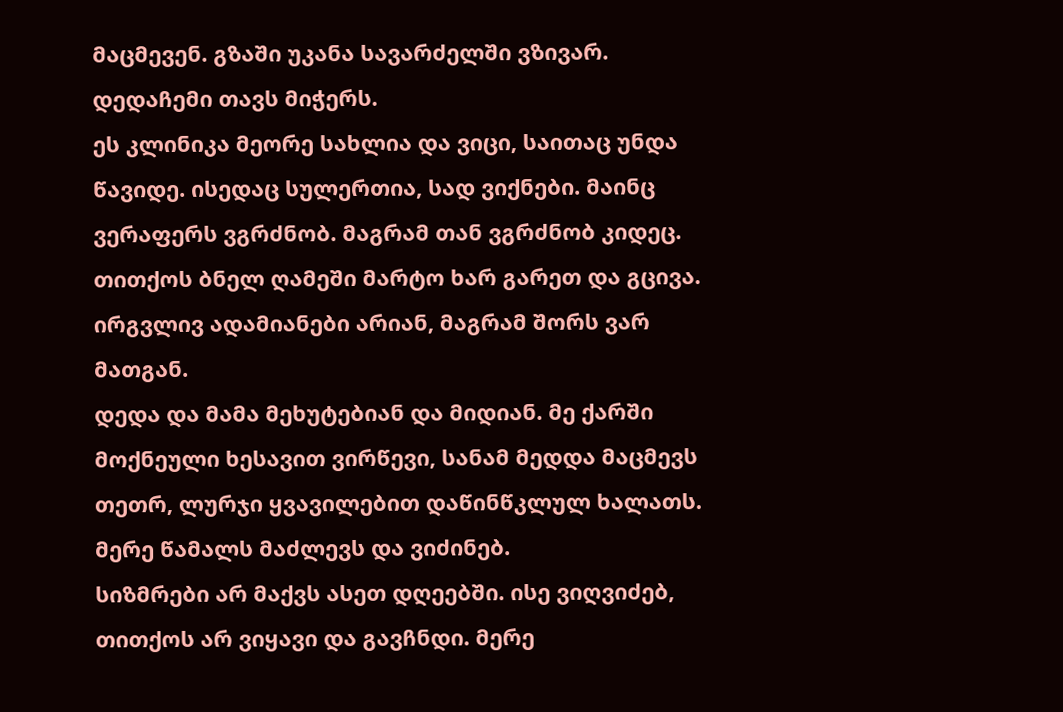მაცმევენ. გზაში უკანა სავარძელში ვზივარ. დედაჩემი თავს მიჭერს.
ეს კლინიკა მეორე სახლია და ვიცი, საითაც უნდა წავიდე. ისედაც სულერთია, სად ვიქნები. მაინც ვერაფერს ვგრძნობ. მაგრამ თან ვგრძნობ კიდეც. თითქოს ბნელ ღამეში მარტო ხარ გარეთ და გცივა. ირგვლივ ადამიანები არიან, მაგრამ შორს ვარ მათგან.
დედა და მამა მეხუტებიან და მიდიან. მე ქარში მოქნეული ხესავით ვირწევი, სანამ მედდა მაცმევს თეთრ, ლურჯი ყვავილებით დაწინწკლულ ხალათს. მერე წამალს მაძლევს და ვიძინებ.
სიზმრები არ მაქვს ასეთ დღეებში. ისე ვიღვიძებ, თითქოს არ ვიყავი და გავჩნდი. მერე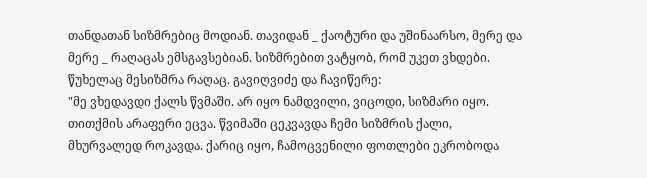თანდათან სიზმრებიც მოდიან. თავიდან _ ქაოტური და უშინაარსო, მერე და მერე _ რაღაცას ემსგავსებიან. სიზმრებით ვატყობ, რომ უკეთ ვხდები. წუხელაც მესიზმრა რაღაც. გავიღვიძე და ჩავიწერე:
"მე ვხედავდი ქალს წვმაში. არ იყო ნამდვილი, ვიცოდი, სიზმარი იყო. თითქმის არაფერი ეცვა. წვიმაში ცეკვავდა ჩემი სიზმრის ქალი, მხურვალედ როკავდა. ქარიც იყო, ჩამოცვენილი ფოთლები ეკრობოდა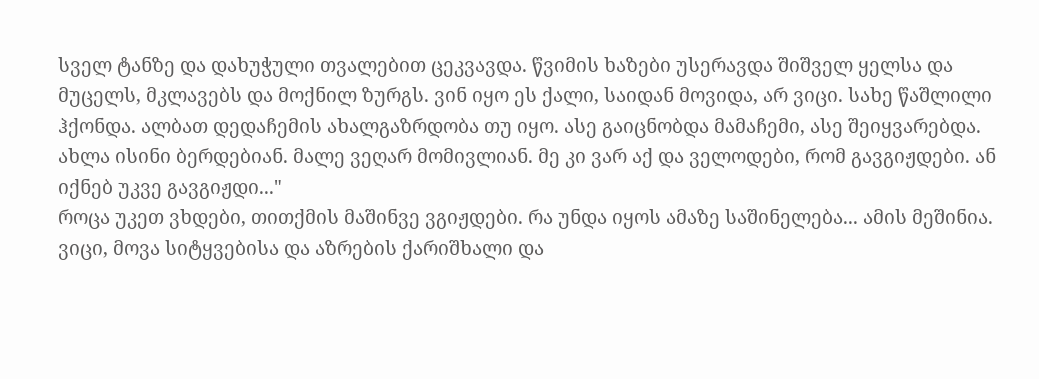სველ ტანზე და დახუჭული თვალებით ცეკვავდა. წვიმის ხაზები უსერავდა შიშველ ყელსა და მუცელს, მკლავებს და მოქნილ ზურგს. ვინ იყო ეს ქალი, საიდან მოვიდა, არ ვიცი. სახე წაშლილი ჰქონდა. ალბათ დედაჩემის ახალგაზრდობა თუ იყო. ასე გაიცნობდა მამაჩემი, ასე შეიყვარებდა. ახლა ისინი ბერდებიან. მალე ვეღარ მომივლიან. მე კი ვარ აქ და ველოდები, რომ გავგიჟდები. ან იქნებ უკვე გავგიჟდი..."
როცა უკეთ ვხდები, თითქმის მაშინვე ვგიჟდები. რა უნდა იყოს ამაზე საშინელება... ამის მეშინია. ვიცი, მოვა სიტყვებისა და აზრების ქარიშხალი და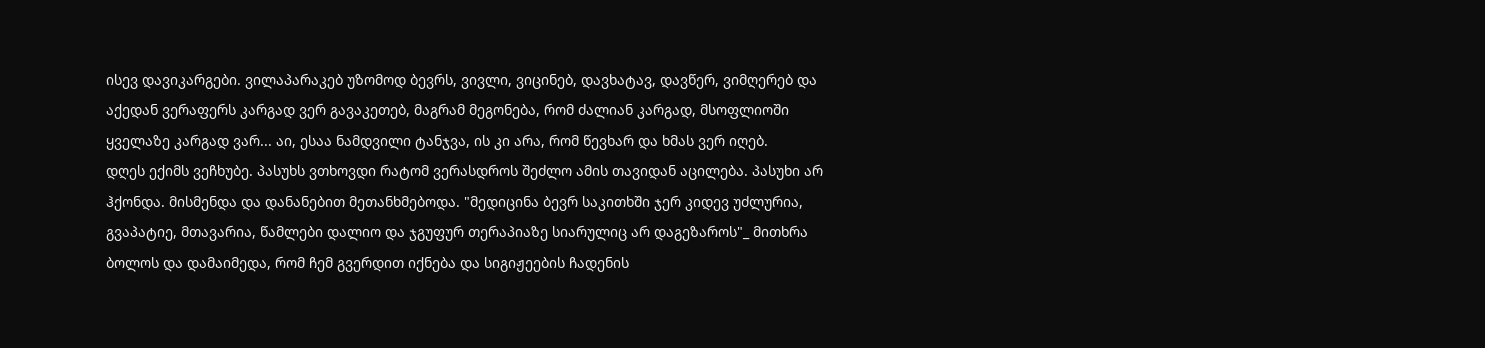ისევ დავიკარგები. ვილაპარაკებ უზომოდ ბევრს, ვივლი, ვიცინებ, დავხატავ, დავწერ, ვიმღერებ და აქედან ვერაფერს კარგად ვერ გავაკეთებ, მაგრამ მეგონება, რომ ძალიან კარგად, მსოფლიოში ყველაზე კარგად ვარ... აი, ესაა ნამდვილი ტანჯვა, ის კი არა, რომ წევხარ და ხმას ვერ იღებ.
დღეს ექიმს ვეჩხუბე. პასუხს ვთხოვდი რატომ ვერასდროს შეძლო ამის თავიდან აცილება. პასუხი არ ჰქონდა. მისმენდა და დანანებით მეთანხმებოდა. "მედიცინა ბევრ საკითხში ჯერ კიდევ უძლურია, გვაპატიე, მთავარია, წამლები დალიო და ჯგუფურ თერაპიაზე სიარულიც არ დაგეზაროს"_ მითხრა ბოლოს და დამაიმედა, რომ ჩემ გვერდით იქნება და სიგიჟეების ჩადენის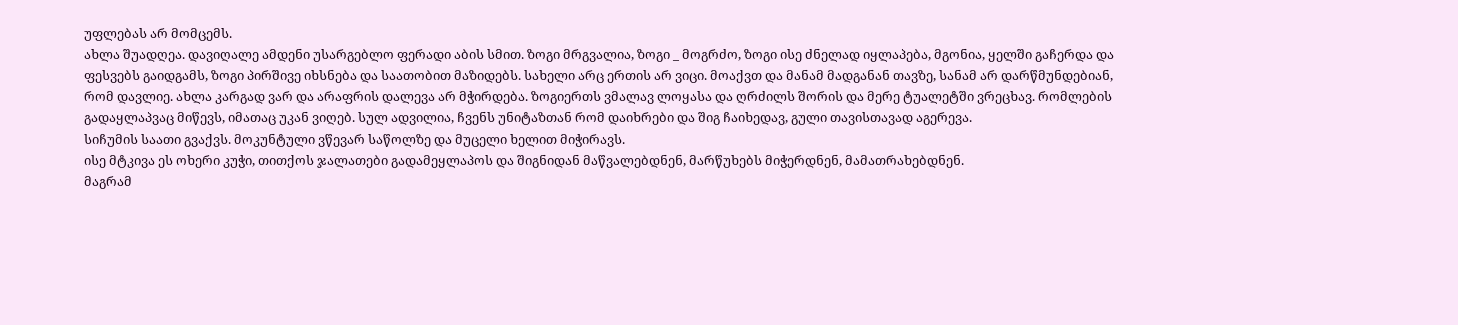უფლებას არ მომცემს.
ახლა შუადღეა. დავიღალე ამდენი უსარგებლო ფერადი აბის სმით. ზოგი მრგვალია, ზოგი _ მოგრძო, ზოგი ისე ძნელად იყლაპება, მგონია, ყელში გაჩერდა და ფესვებს გაიდგამს, ზოგი პირშივე იხსნება და საათობით მაზიდებს. სახელი არც ერთის არ ვიცი. მოაქვთ და მანამ მადგანან თავზე, სანამ არ დარწმუნდებიან, რომ დავლიე. ახლა კარგად ვარ და არაფრის დალევა არ მჭირდება. ზოგიერთს ვმალავ ლოყასა და ღრძილს შორის და მერე ტუალეტში ვრეცხავ. რომლების გადაყლაპვაც მიწევს, იმათაც უკან ვიღებ. სულ ადვილია, ჩვენს უნიტაზთან რომ დაიხრები და შიგ ჩაიხედავ, გული თავისთავად აგერევა.
სიჩუმის საათი გვაქვს. მოკუნტული ვწევარ საწოლზე და მუცელი ხელით მიჭირავს.
ისე მტკივა ეს ოხერი კუჭი, თითქოს ჯალათები გადამეყლაპოს და შიგნიდან მაწვალებდნენ, მარწუხებს მიჭერდნენ, მამათრახებდნენ.
მაგრამ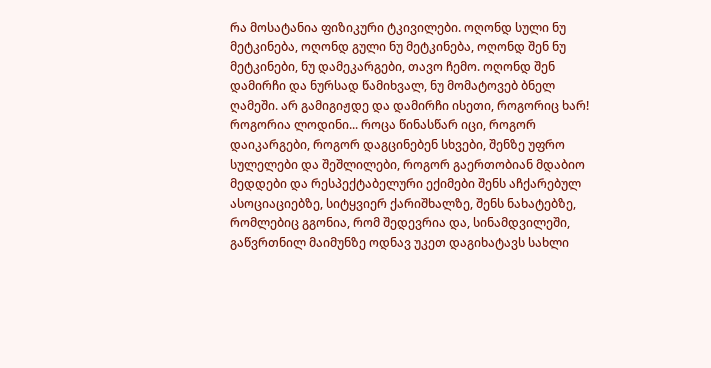რა მოსატანია ფიზიკური ტკივილები. ოღონდ სული ნუ მეტკინება, ოღონდ გული ნუ მეტკინება, ოღონდ შენ ნუ მეტკინები, ნუ დამეკარგები, თავო ჩემო. ოღონდ შენ დამირჩი და ნურსად წამიხვალ, ნუ მომატოვებ ბნელ ღამეში. არ გამიგიჟდე და დამირჩი ისეთი, როგორიც ხარ!
როგორია ლოდინი... როცა წინასწარ იცი, როგორ დაიკარგები, როგორ დაგცინებენ სხვები, შენზე უფრო სულელები და შეშლილები, როგორ გაერთობიან მდაბიო მედდები და რესპექტაბელური ექიმები შენს აჩქარებულ ასოციაციებზე, სიტყვიერ ქარიშხალზე, შენს ნახატებზე, რომლებიც გგონია, რომ შედევრია და, სინამდვილეში, გაწვრთნილ მაიმუნზე ოდნავ უკეთ დაგიხატავს სახლი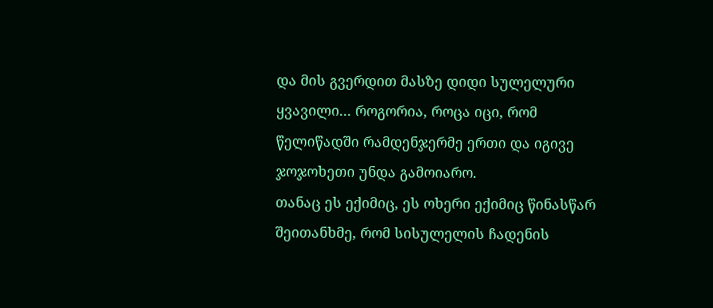და მის გვერდით მასზე დიდი სულელური ყვავილი... როგორია, როცა იცი, რომ წელიწადში რამდენჯერმე ერთი და იგივე ჯოჯოხეთი უნდა გამოიარო.
თანაც ეს ექიმიც, ეს ოხერი ექიმიც წინასწარ შეითანხმე, რომ სისულელის ჩადენის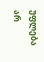უფლება არ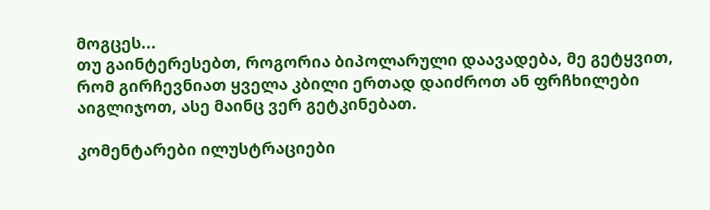მოგცეს...
თუ გაინტერესებთ, როგორია ბიპოლარული დაავადება, მე გეტყვით, რომ გირჩევნიათ ყველა კბილი ერთად დაიძროთ ან ფრჩხილები აიგლიჯოთ, ასე მაინც ვერ გეტკინებათ.

კომენტარები ილუსტრაციები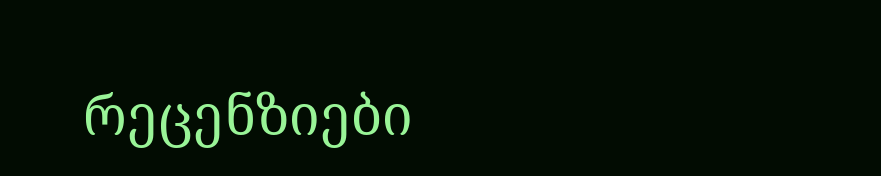რეცენზიები